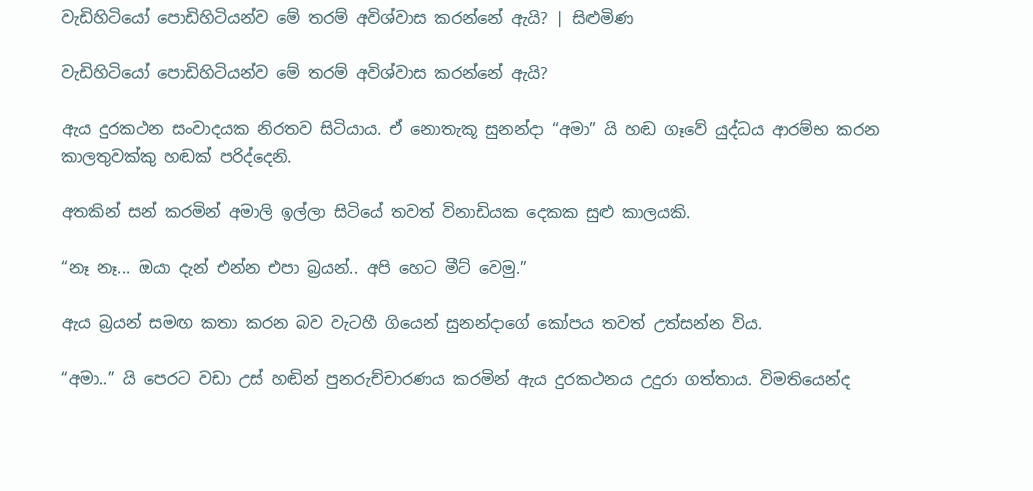වැඩිහිටියෝ පොඩිහිටියන්ව මේ තරම් අවිශ්වාස කරන්නේ ඇයි? | සිළුමිණ

වැඩිහිටියෝ පොඩිහිටියන්ව මේ තරම් අවිශ්වාස කරන්නේ ඇයි?

ඇය දුරකථන සංවාදයක නිරතව සිටියාය. ඒ නොතැකූ සුනන්දා “අමා” යි හඬ ගෑවේ යුද්ධය ආරම්භ කරන කාලතුවක්කු හඬක් පරිද්දෙනි.

අතකින් සන් කරමින් අමාලි ඉල්ලා සිටියේ තවත් විනාඩියක දෙකක සුළු කාලයකි.

“නෑ නෑ... ඔයා දැන් එන්න එපා බ්‍රයන්.. අපි හෙට මීට් වෙමු.”

ඇය බ්‍රයන් සමඟ කතා කරන බව වැටහී ගියෙන් සුනන්දාගේ කෝපය තවත් උත්සන්න විය.

“අමා..” යි පෙරට වඩා උස් හඬින් පුනරුච්චාරණය කරමින් ඇය දුරකථනය උදුරා ගත්තාය. විමතියෙන්ද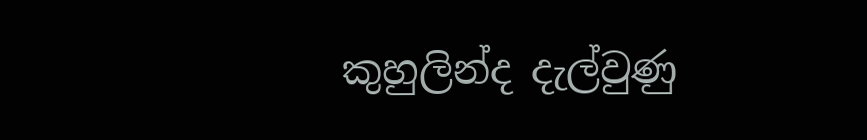කුහුලින්ද දැල්වුණු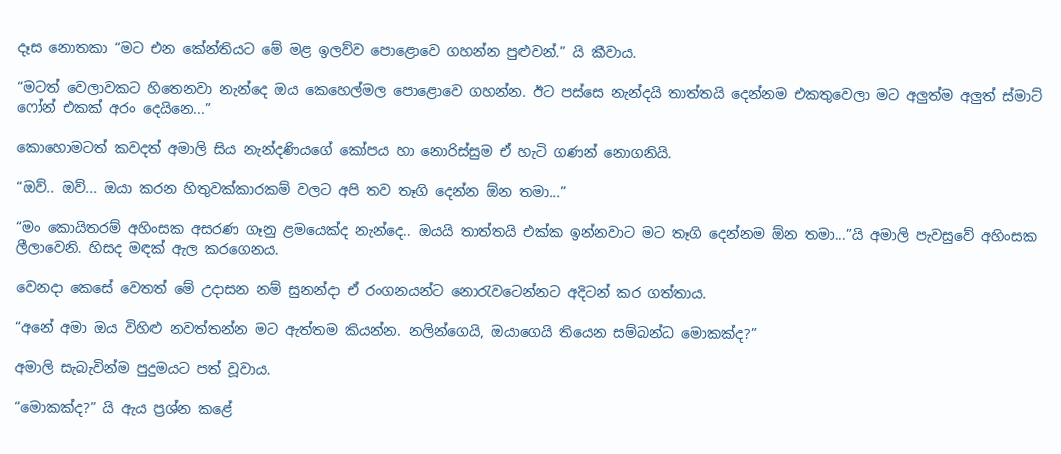දෑස නොතකා “මට එන කේන්තියට මේ මළ ඉලව්ව පොළොවෙ ගහන්න පුළුවන්.” යි කීවාය.

“මටත් වෙලාවකට හිතෙනවා නැන්දෙ ඔය කෙහෙල්මල පොළොවෙ ගහන්න. ඊට පස්සෙ නැන්දයි තාත්තයි දෙන්නම එකතුවෙලා මට අලුත්ම අලුත් ස්මාට් ෆෝන් එකක් අරං දෙයිනෙ...”

කොහොමටත් කවදත් අමාලි සිය නැන්දණියගේ කෝපය හා නොරිස්සුම ඒ හැටි ගණන් නොගනියි.

“ඔව්.. ඔව්... ඔයා කරන හිතුවක්කාරකම් වලට අපි තව තෑගි දෙන්න ඕන තමා...”

“මං කොයිතරම් අහිංසක අසරණ ගෑනු ළමයෙක්ද නැන්දෙ.. ඔයයි තාත්තයි එක්ක ඉන්නවාට මට තෑගි දෙන්නම ඕන තමා...”යි අමාලි පැවසුවේ අහිංසක ලීලාවෙනි. හිසද මඳක් ඇල කරගෙනය.

වෙනදා කෙසේ වෙතත් මේ උදාසන නම් සුනන්දා ඒ රංගනයන්ට නොරැවටෙන්නට අදිටන් කර ගත්තාය.

“අනේ අමා ඔය විහිළු නවත්තන්න මට ඇත්තම කියන්න. නලින්ගෙයි, ඔයාගෙයි තියෙන සම්බන්ධ මොකක්ද?”

අමාලි සැබැවින්ම පුදුමයට පත් වූවාය.

“මොකක්ද?” යි ඇය ප්‍රශ්න කළේ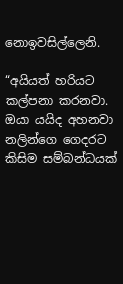නොඉවසිල්ලෙනි.

“අයියත් හරියට කල්පනා කරනවා. ඔයා යයිද අහනවා නලින්ගෙ ගෙදරට කිසිම සම්බන්ධයක්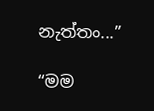නැත්තං...”

“මම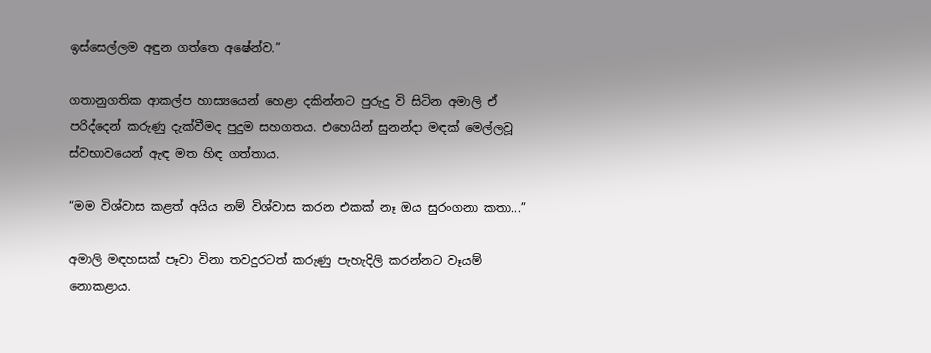ඉස්සෙල්ලම අඳුන ගත්තෙ අෂේන්ව.”

ගතානුගතික ආකල්ප හාස්‍යයෙන් හෙළා දකින්නට පුරුදු වි සිටින අමාලි ඒ පරිද්දෙන් කරුණු දැක්වීමද පුදුම සහගතය. එහෙයින් සුනන්දා මඳක් මෙල්ලවූ ස්වභාවයෙන් ඇඳ මත හිඳ ගත්තාය.

“මම විශ්වාස කළත් අයිය නම් විශ්වාස කරන එකක් නෑ ඔය සුරංගනා කතා...”

අමාලි මඳහසක් පෑවා විනා තවදුරටත් කරුණු පැහැදිලි කරන්නට වෑයම් නොකළාය.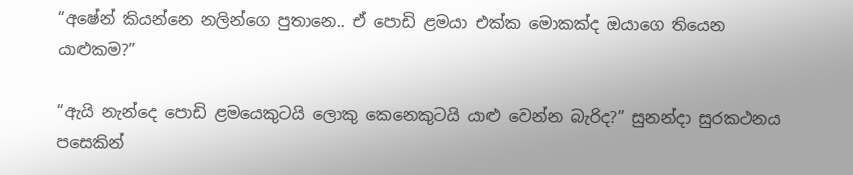“අෂේන් කියන්නෙ නලින්ගෙ පුතානෙ.. ඒ පොඩි ළමයා එක්ක මොකක්ද ඔයාගෙ තියෙන යාළුකම?”

“ඇයි නැන්දෙ පොඩි ළමයෙකුටයි ලොකු කෙනෙකුටයි යාළු වෙන්න බැරිද?” සුනන්දා සුරකථනය පසෙකින්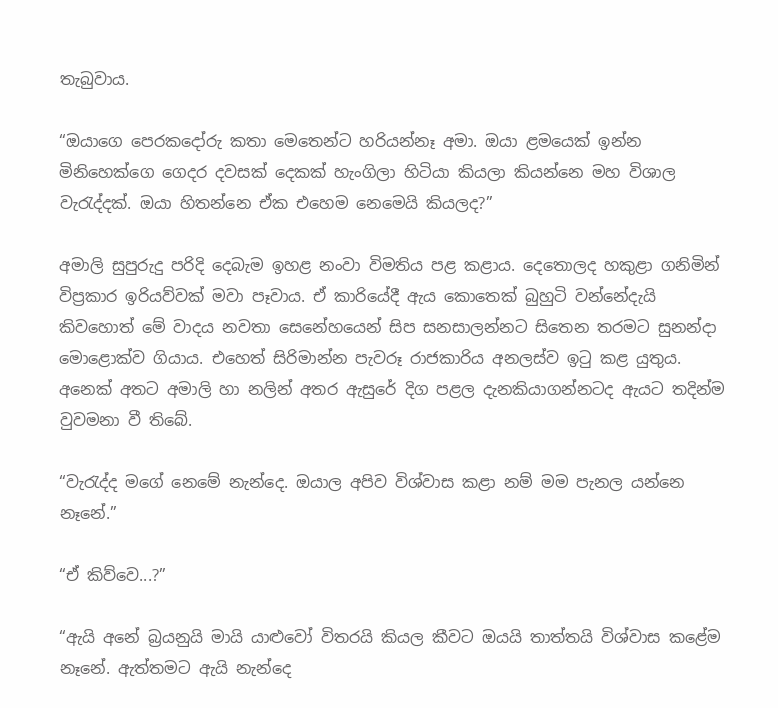තැබුවාය.

“ඔයාගෙ පෙරකදෝරු කතා මෙතෙන්ට හරියන්නෑ අමා. ඔයා ළමයෙක් ඉන්න මිනිහෙක්ගෙ ගෙදර දවසක් දෙකක් හැංගිලා හිටියා කියලා කියන්නෙ මහ විශාල වැරැද්දක්. ඔයා හිතන්නෙ ඒක එහෙම නෙමෙයි කියලද?”

අමාලි සුපුරුදු පරිදි දෙබැම ඉහළ නංවා විමතිය පළ කළාය. දෙතොලද හකුළා ගනිමින් විප්‍රකාර ඉරියව්වක් මවා පෑවාය. ඒ කාරියේදී ඇය කොතෙක් බුහුටි වන්නේදැයි කිවහොත් මේ වාදය නවතා සෙනේහයෙන් සිප සනසාලන්නට සිතෙන තරමට සුනන්දා මොළොක්ව ගියාය. එහෙත් සිරිමාන්න පැවරූ රාජකාරිය අනලස්ව ඉටු කළ යුතුය. අනෙක් අතට අමාලි හා නලින් අතර ඇසුරේ දිග පළල දැනකියාගන්නටද ඇයට තදින්ම වුවමනා වී තිබේ.

“වැරැද්ද මගේ නෙමේ නැන්දෙ. ඔයාල අපිව විශ්වාස කළා නම් මම පැනල යන්නෙ නෑනේ.”

“ඒ කිව්වෙ...?”

“ඇයි අනේ බ්‍රයනුයි මායි යාළුවෝ විතරයි කියල කීවට ඔයයි තාත්තයි විශ්වාස කළේම නෑනේ. ඇත්තමට ඇයි නැන්දෙ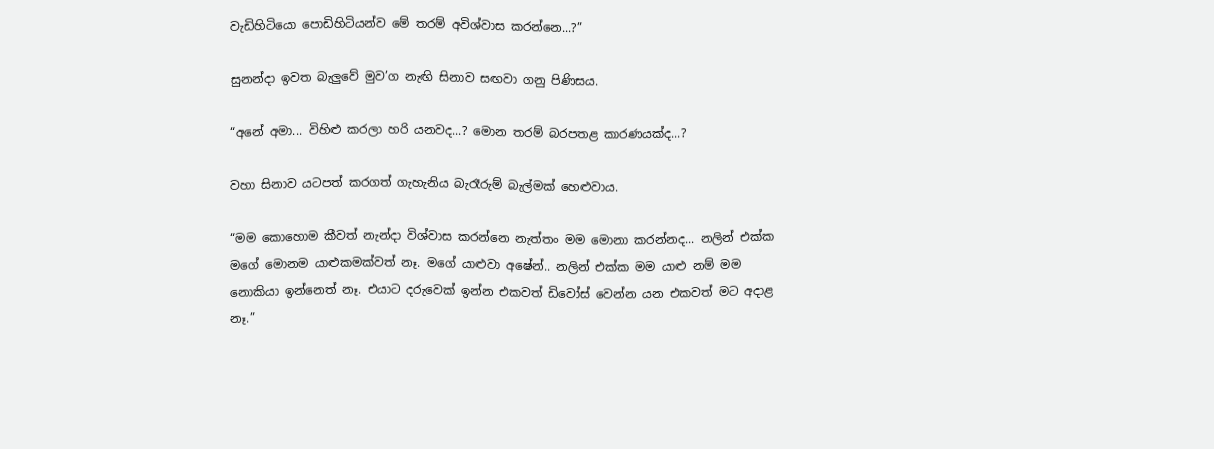වැඩිහිටියො පොඩිහිටියන්ව මේ තරම් අවිශ්වාස කරන්නෙ...?”

සුනන්දා ඉවත බැලුවේ මුව’ග නැඟි සිනාව සඟවා ගනු පිණිසය.

“අනේ අමා... විහිළු කරලා හරි යනවද...? මොන තරම් බරපතළ කාරණයක්ද...?

වහා සිනාව යටපත් කරගත් ගැහැනිය බැරෑරුම් බැල්මක් හෙළුවාය.

“මම කොහොම කීවත් නැන්දා විශ්වාස කරන්නෙ නැත්තං මම මොනා කරන්නද... නලින් එක්ක මගේ මොනම යාළුකමක්වත් නෑ. මගේ යාළුවා අෂේන්.. නලින් එක්ක මම යාළු නම් මම නොකියා ඉන්නෙත් නෑ. එයාට දරුවෙක් ඉන්න එකවත් ඩි‍වෝස් වෙන්න යන එකවත් මට අදාළ නෑ.”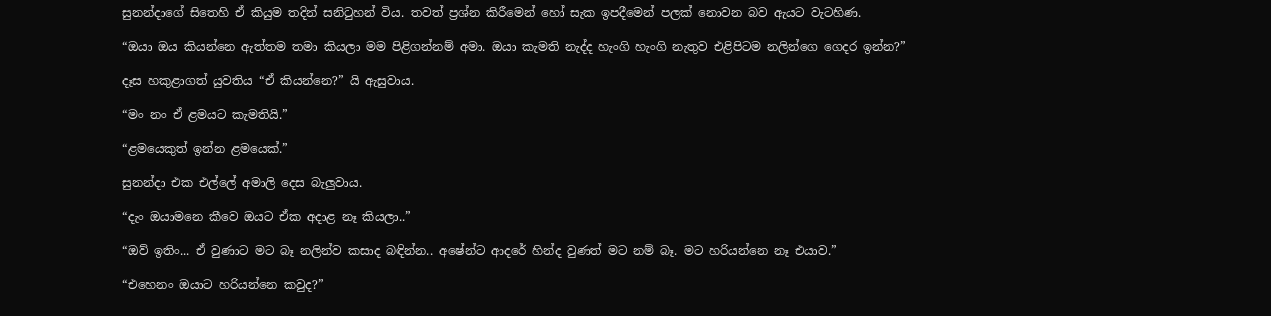සුනන්දාගේ සිතෙහි ඒ කියුම තදින් සනිටුහන් විය. තවත් ප්‍රශ්න කිරීමෙන් හෝ සැක ඉපදීමෙන් පලක් නොවන බව ඇයට වැටහිණ.

“ඔයා ඔය කියන්නෙ ඇත්තම තමා කියලා මම පිළිගන්නම් අමා. ඔයා කැමති නැද්ද හැංගි හැංගි නැතුව එළිපිටම නලින්ගෙ ගෙදර ඉන්න?”

දෑස හකුළාගත් යුවතිය “ඒ කියන්නෙ?” යි ඇසුවාය.

“මං නං ඒ ළමයට කැමතියි.”

“ළමයෙකුත් ඉන්න ළමයෙක්.”

සුනන්දා එක එල්ලේ අමාලි දෙස බැලුවාය.

“දැං ඔයාමනෙ කීවෙ ඔයට ඒක අදාළ නෑ කියලා..”

“ඔව් ඉතිං... ඒ වුණාට මට බෑ නලින්ව කසාද බඳින්න.. අෂේන්ට ආදරේ හින්ද වුණත් මට නම් බෑ. මට හරියන්නෙ නෑ එයාව.”

“එහෙනං ඔයාට හරියන්නෙ කවුද?”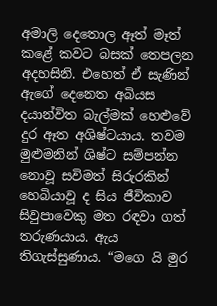අමාලි දෙතොල ඈත් මෑත් කළේ කවට බසක් තෙපලන අදහසිනි. එහෙත් ඒ සැණින් ඇගේ දෙනෙත අබියස දයාන්විත බැල්මක් හෙළුවේ දුර ඈත අශිෂ්ටයාය. තවම මුළුමනින් ශිෂ්ට සම්පන්න නොවූ සවිමත් සිරුරකින් හෙබියාවූ ද සිය ජීවිකාව සිවුපාවෙකු මත රඳවා ගත් තරුණයාය. ඇය තිගැස්සුණාය. “මගෙ යි මුර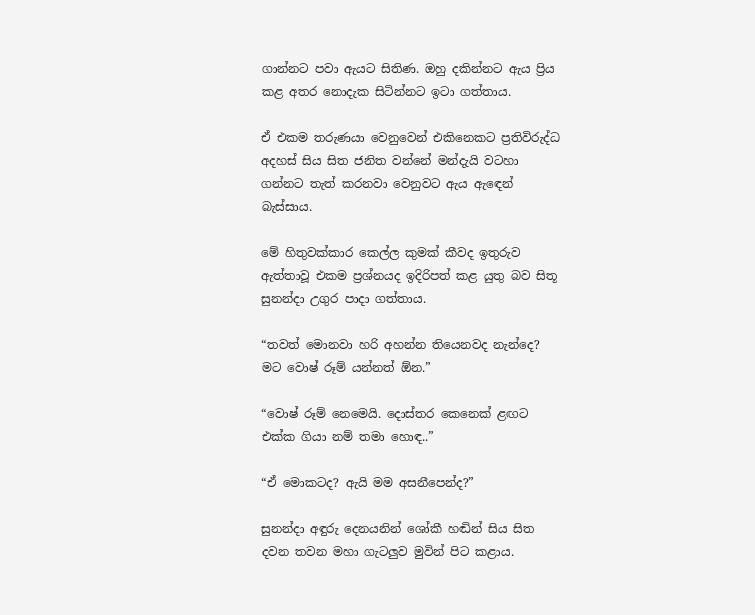ගාන්නට පවා ඇයට සිතිණ. ඔහු දකින්නට ඇය ප්‍රිය කළ අතර නොදැක සිටින්නට ඉටා ගත්තාය.

ඒ එකම තරුණයා වෙනුවෙන් එකිනෙකට ප්‍රතිවිරුද්ධ අදහස් සිය සිත ජනිත වන්නේ මන්දැයි වටහා ගන්නට තැත් කරනවා වෙනුවට ඇය ඇ‍ඳෙන් බැස්සාය.

මේ හිතුවක්කාර කෙල්ල කුමක් කීවද ඉතුරුව ඇත්තාවූ එකම ප්‍රශ්නයද ඉදිරිපත් කළ යුතු බව සිතූ සුනන්දා උගුර පාදා ගත්තාය.

“තවත් මොනවා හරි අහන්න තියෙනවද නැන්දෙ? මට වොෂ් රූම් යන්නත් ඕන.”

“වොෂ් රූම් නෙමෙයි. දොස්තර කෙනෙක් ළඟට එක්ක ගියා නම් තමා හොඳ..”

“ඒ මොකටද? ඇයි මම අසනීපෙන්ද?”

සුනන්දා අඳුරු දෙනයනින් ශෝකී හඬින් සිය සිත දවන තවන මහා ගැටලුව මුවින් පිට කළාය.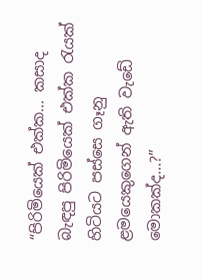“පිරිමියෙක් එක්ක... කසාද බැඳපු පිරිමියෙක් එක්ක රැයක් හිටියට පස්සෙ ගෑනු ළමයෙකුගෙන් ඇති වැඩේ මොකක්ද...?”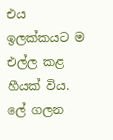එය ඉලක්කයට ම එල්ල කළ හීයක් විය. ලේ ගලන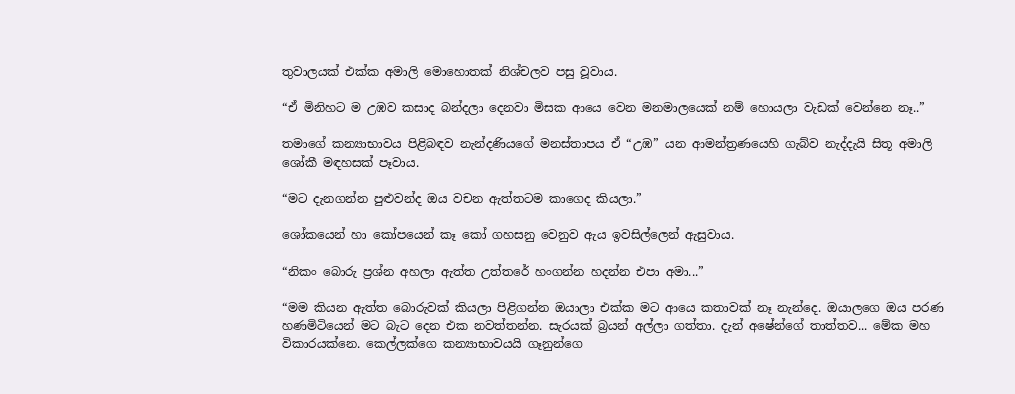තුවාලයක් එක්ක අමාලි මොහොතක් නිශ්චලව පසු වූවාය.

“ඒ මිනිහට ම උඹව කසාද බන්දලා දෙනවා මිසක ආයෙ වෙන මනමාලයෙක් නම් හොයලා වැඩක් වෙන්නෙ නෑ..”

තමාගේ කන්‍යාභාවය පිළිබඳව නැන්දණියගේ මනස්තාපය ඒ “උඹ” යන ආමන්ත්‍රණයෙහි ගැබ්ව නැද්දැයි සිතූ අමාලි ශෝකී මඳහසක් පෑවාය.

“මට දැනගන්න පුළුවන්ද ඔය වචන ඇත්තටම කාගෙද කියලා.”

ශෝකයෙන් හා කෝපයෙන් කෑ කෝ ගහසනු වෙනුව ඇය ඉවසිල්ලෙන් ඇසුවාය.

“නිකං බොරු ප්‍රශ්න අහලා ඇත්ත උත්තරේ හංගන්න හදන්න එපා අමා...”

“මම කියන ඇත්ත බොරුවක් කියලා පිළිගන්න ඔයාලා එක්ක මට ආයෙ කතාවක් නෑ නැන්දෙ. ඔයාලගෙ ඔය පරණ හණමිටියෙන් මට බැට දෙන එක නවත්තන්න. සැරයක් බ්‍රයන් අල්ලා ගත්තා. දැන් අෂේන්ගේ තාත්තව... මේක මහ විකාරයක්නෙ. කෙල්ලක්ගෙ කන්‍යාභාවයයි ගෑනුන්ගෙ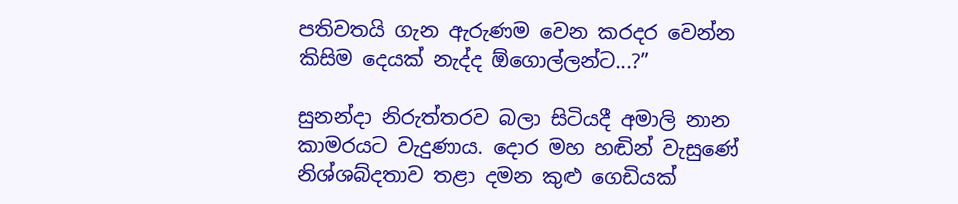පතිවතයි ගැන ඇරුණම වෙන කරදර වෙන්න කිසිම දෙයක් නැද්ද ඕ‍ගොල්ලන්ට...?”

සුනන්දා නිරුත්තරව බලා සිටියදී අමාලි නාන කාමරයට වැදුණාය. දොර මහ හඬින් වැසුණේ නිශ්ශබ්දතාව තළා දමන කුළු ගෙඩියක්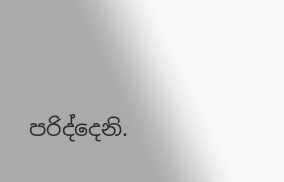පරිද්දෙනි.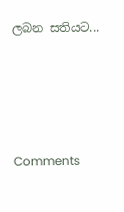ලබන සතියට‍...





Comments